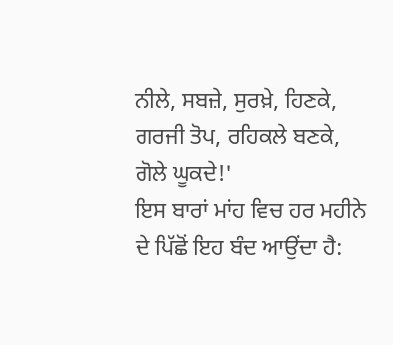ਨੀਲੇ, ਸਬਜ਼ੇ, ਸੁਰਖ਼ੇ, ਹਿਣਕੇ,
ਗਰਜੀ ਤੋਪ, ਰਹਿਕਲੇ ਬਣਕੇ,
ਗੋਲੇ ਘੂਕਦੇ!'
ਇਸ ਬਾਰਾਂ ਮਾਂਹ ਵਿਚ ਹਰ ਮਹੀਨੇ ਦੇ ਪਿੱਛੋਂ ਇਹ ਬੰਦ ਆਉਂਦਾ ਹੈ: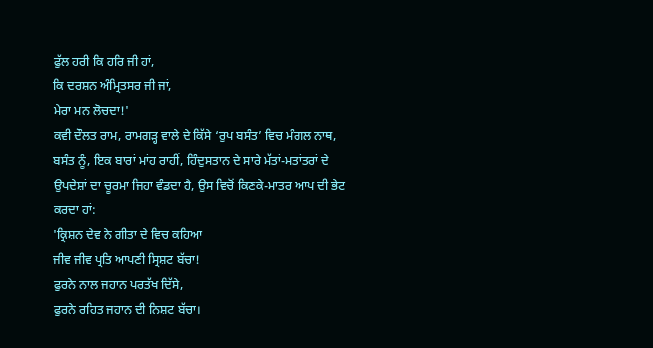ਫੁੱਲ ਹਰੀ ਕਿ ਹਰਿ ਜੀ ਹਾਂ,
ਕਿ ਦਰਸ਼ਨ ਅੰਮ੍ਰਿਤਸਰ ਜੀ ਜਾਂ,
ਮੇਰਾ ਮਨ ਲੋਚਦਾ!'
ਕਵੀ ਦੌਲਤ ਰਾਮ, ਰਾਮਗੜ੍ਹ ਵਾਲੇ ਦੇ ਕਿੱਸੇ ‘ਰੁਪ ਬਸੰਤ’ ਵਿਚ ਮੰਗਲ ਨਾਥ, ਬਸੰਤ ਨੂੰ, ਇਕ ਬਾਰਾਂ ਮਾਂਹ ਰਾਹੀਂ, ਹਿੰਦੁਸਤਾਨ ਦੇ ਸਾਰੇ ਮੱਤਾਂ-ਮਤਾਂਤਰਾਂ ਦੇ ਉਪਦੇਸ਼ਾਂ ਦਾ ਚੂਰਮਾ ਜਿਹਾ ਵੰਡਦਾ ਹੈ, ਉਸ ਵਿਚੋਂ ਕਿਣਕੇ-ਮਾਤਰ ਆਪ ਦੀ ਭੇਟ ਕਰਦਾ ਹਾਂ:
'ਕ੍ਰਿਸ਼ਨ ਦੇਵ ਨੇ ਗੀਤਾ ਦੇ ਵਿਚ ਕਹਿਆ
ਜੀਵ ਜੀਵ ਪ੍ਰਤਿ ਆਪਣੀ ਸ੍ਰਿਸ਼ਟ ਬੱਚਾ!
ਫੁਰਨੇ ਨਾਲ ਜਹਾਨ ਪਰਤੱਖ ਦਿੱਸੇ,
ਫੁਰਨੇ ਰਹਿਤ ਜਹਾਨ ਦੀ ਨਿਸ਼ਟ ਬੱਚਾ।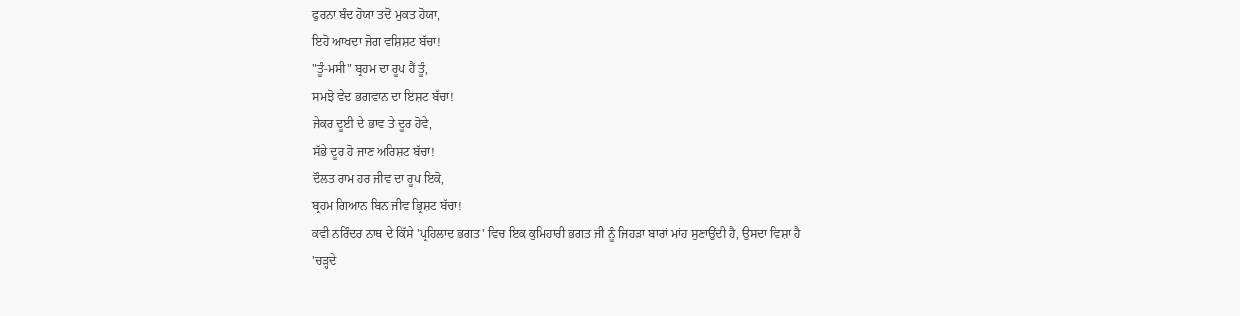ਫੁਰਨਾ ਬੰਦ ਹੋਯਾ ਤਦੋਂ ਮੁਕਤ ਹੋਯਾ,
ਇਹੋ ਆਖਦਾ ਜੋਗ ਵਸ਼ਿਸ਼ਟ ਬੱਚਾ!
"ਤੂੰ-ਮਸੀ" ਬ੍ਰਹਮ ਦਾ ਰੂਪ ਹੈਂ ਤੂੰ,
ਸਮਝੋ ਵੇਦ ਭਗਵਾਨ ਦਾ ਇਸ਼ਟ ਬੱਚਾ!
ਜੇਕਰ ਦੂਈ ਦੇ ਭਾਵ ਤੇ ਦੂਰ ਹੋਵੇ,
ਸੱਭੇ ਦੂਰ ਹੋ ਜਾਣ ਅਰਿਸ਼ਟ ਬੱਚਾ!
ਦੌਲਤ ਰਾਮ ਹਰ ਜੀਵ ਦਾ ਰੂਪ ਇਕੋ,
ਬ੍ਰਹਮ ਗਿਆਨ ਬਿਨ ਜੀਵ ਭ੍ਰਿਸ਼ਟ ਬੱਚਾ!
ਕਵੀ ਨਰਿੰਦਰ ਨਾਥ ਦੇ ਕਿੱਸੇ 'ਪ੍ਰਹਿਲਾਦ ਭਗਤ' ਵਿਚ ਇਕ ਕੁਮਿਹਾਰੀ ਭਗਤ ਜੀ ਨੂੰ ਜਿਹੜਾ ਬਾਰਾਂ ਮਾਂਹ ਸੁਣਾਉਂਦੀ ਹੈ, ਉਸਦਾ ਵਿਸ਼ਾ ਹੈ
'ਚੜ੍ਹਦੇ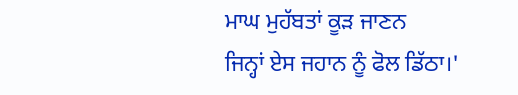ਮਾਘ ਮੁਹੱਬਤਾਂ ਕੂੜ ਜਾਣਨ
ਜਿਨ੍ਹਾਂ ਏਸ ਜਹਾਨ ਨੂੰ ਫੋਲ ਡਿੱਠਾ।'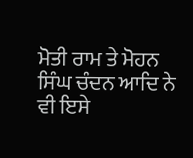ਮੋਤੀ ਰਾਮ ਤੇ ਮੋਹਨ ਸਿੰਘ ਚੰਦਨ ਆਦਿ ਨੇ ਵੀ ਇਸੇ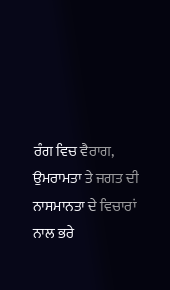ਰੰਗ ਵਿਚ ਵੈਰਾਗ, ਉਮਰਾਮਤਾ ਤੇ ਜਗਤ ਦੀ ਨਾਸਮਾਨਤਾ ਦੇ ਵਿਚਾਰਾਂ ਨਾਲ ਭਰੇ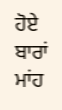ਹੋਏ ਬਾਰਾਂ ਮਾਂਹ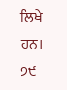ਲਿਖੇ ਹਨ।
੭੯